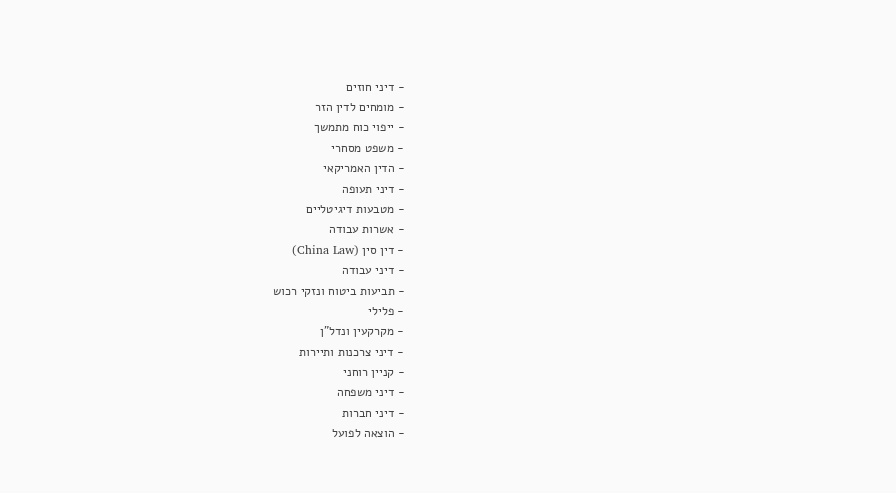- דיני חוזים
- מומחים לדין הזר
- ייפוי כוח מתמשך
- משפט מסחרי
- הדין האמריקאי
- דיני תעופה
- מטבעות דיגיטליים
- אשרות עבודה
- דין סין (China Law)
- דיני עבודה
- תביעות ביטוח ונזקי רכוש
- פלילי
- מקרקעין ונדל"ן
- דיני צרכנות ותיירות
- קניין רוחני
- דיני משפחה
- דיני חברות
- הוצאה לפועל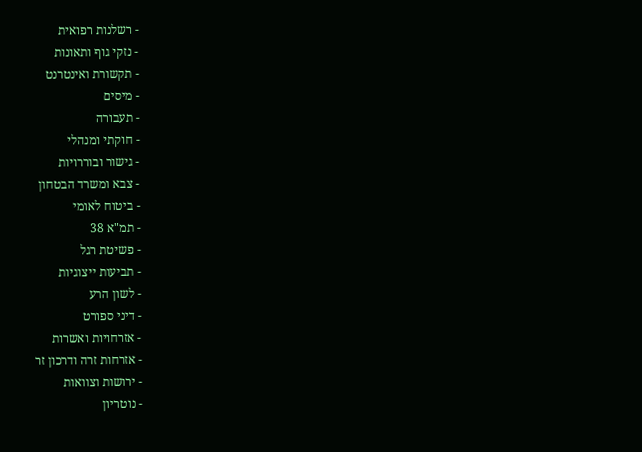- רשלנות רפואית
- נזקי גוף ותאונות
- תקשורת ואינטרנט
- מיסים
- תעבורה
- חוקתי ומנהלי
- גישור ובוררויות
- צבא ומשרד הבטחון
- ביטוח לאומי
- תמ"א 38
- פשיטת רגל
- תביעות ייצוגיות
- לשון הרע
- דיני ספורט
- אזרחויות ואשרות
- אזרחות זרה ודרכון זר
- ירושות וצוואות
- נוטריון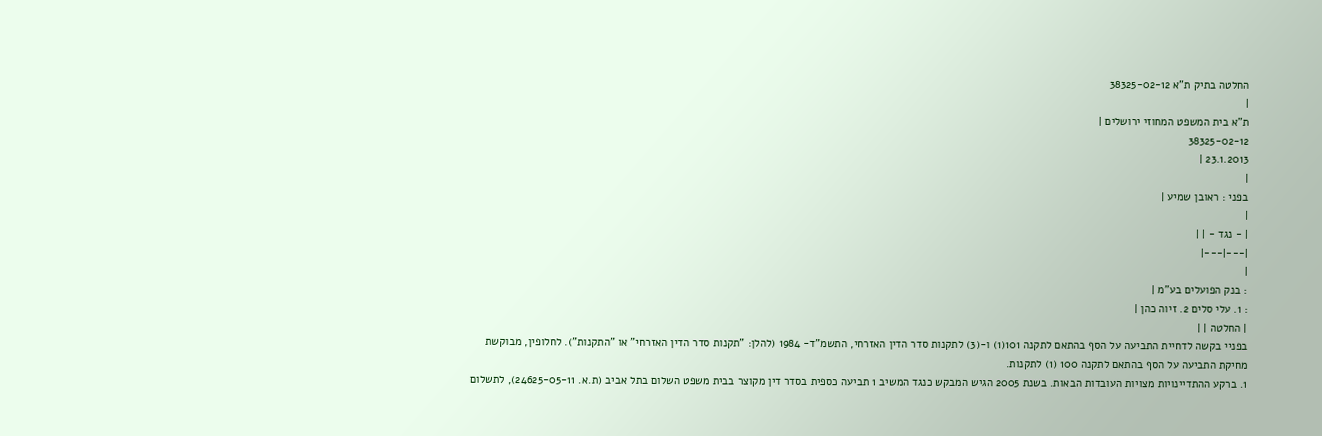החלטה בתיק ת"א 38325-02-12
|
ת"א בית המשפט המחוזי ירושלים |
38325-02-12
23.1.2013 |
|
בפני : ראובן שמיע |
|
| - נגד - | |
|---|---|
|
: בנק הפועלים בע"מ |
: 1. עלי סלים 2. זיוה כהן |
| החלטה | |
בפניי בקשה לדחיית התביעה על הסף בהתאם לתקנה 101(1) ו-(3) לתקנות סדר הדין האזרחי, התשמ"ד- 1984 (להלן: "תקנות סדר הדין האזרחי" או "התקנות"). לחלופין, מבוקשת מחיקת התביעה על הסף בהתאם לתקנה 100 (1) לתקנות.
1. ברקע ההתדיינויות מצויות העובדות הבאות. בשנת 2005 הגיש המבקש כנגד המשיב 1 תביעה כספית בסדר דין מקוצר בבית משפט השלום בתל אביב (ת.א. 24625-05-11), לתשלום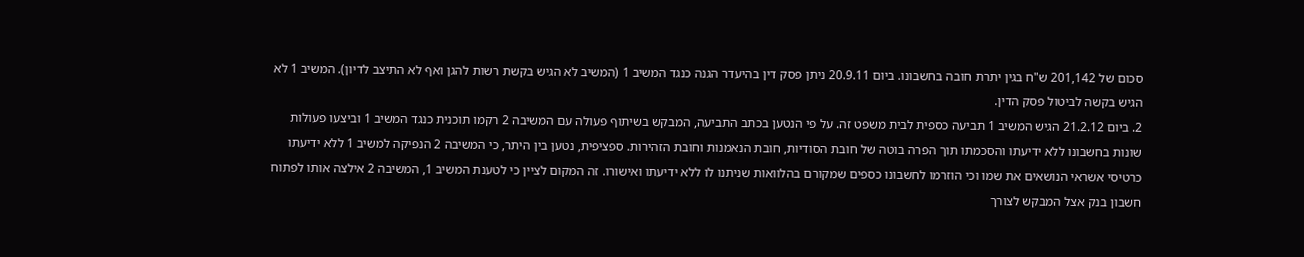סכום של 201,142 ש"ח בגין יתרת חובה בחשבונו. ביום 20.9.11 ניתן פסק דין בהיעדר הגנה כנגד המשיב 1 (המשיב לא הגיש בקשת רשות להגן ואף לא התיצב לדיון). המשיב 1 לא הגיש בקשה לביטול פסק הדין.
2. ביום 21.2.12 הגיש המשיב 1 תביעה כספית לבית משפט זה. על פי הנטען בכתב התביעה, המבקש בשיתוף פעולה עם המשיבה 2 רקמו תוכנית כנגד המשיב 1 וביצעו פעולות שונות בחשבונו ללא ידיעתו והסכמתו תוך הפרה בוטה של חובת הסודיות, חובת הנאמנות וחובת הזהירות. ספציפית, נטען בין היתר, כי המשיבה 2 הנפיקה למשיב 1 ללא ידיעתו כרטיסי אשראי הנושאים את שמו וכי הוזרמו לחשבונו כספים שמקורם בהלוואות שניתנו לו ללא ידיעתו ואישורו. זה המקום לציין כי לטענת המשיב 1, המשיבה 2 אילצה אותו לפתוח חשבון בנק אצל המבקש לצורך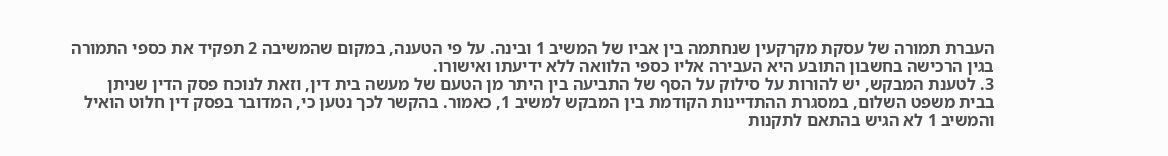העברת תמורה של עסקת מקרקעין שנחתמה בין אביו של המשיב 1 ובינה. על פי הטענה, במקום שהמשיבה 2 תפקיד את כספי התמורה בגין הרכישה בחשבון התובע היא העבירה אליו כספי הלוואה ללא ידיעתו ואישורו.
3. לטענת המבקש, יש להורות על סילוק על הסף של התביעה בין היתר מן הטעם של מעשה בית דין, וזאת לנוכח פסק הדין שניתן בבית משפט השלום, במסגרת ההתדיינות הקודמת בין המבקש למשיב 1, כאמור. בהקשר לכך נטען כי, המדובר בפסק דין חלוט הואיל והמשיב 1 לא הגיש בהתאם לתקנות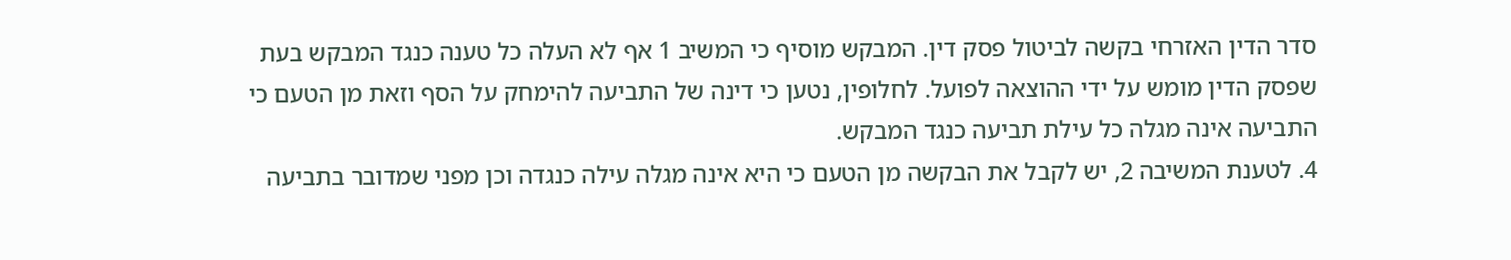סדר הדין האזרחי בקשה לביטול פסק דין. המבקש מוסיף כי המשיב 1 אף לא העלה כל טענה כנגד המבקש בעת שפסק הדין מומש על ידי ההוצאה לפועל. לחלופין, נטען כי דינה של התביעה להימחק על הסף וזאת מן הטעם כי התביעה אינה מגלה כל עילת תביעה כנגד המבקש.
4. לטענת המשיבה 2, יש לקבל את הבקשה מן הטעם כי היא אינה מגלה עילה כנגדה וכן מפני שמדובר בתביעה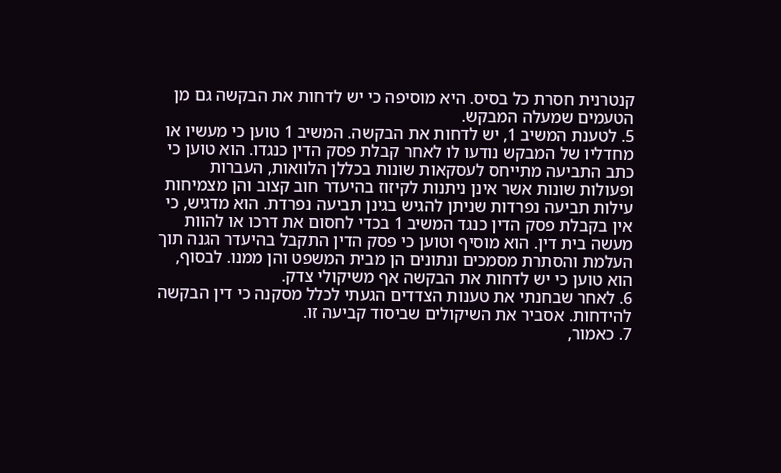קנטרנית חסרת כל בסיס. היא מוסיפה כי יש לדחות את הבקשה גם מן הטעמים שמעלה המבקש.
5. לטענת המשיב 1, יש לדחות את הבקשה. המשיב 1 טוען כי מעשיו או מחדליו של המבקש נודעו לו לאחר קבלת פסק הדין כנגדו. הוא טוען כי כתב התביעה מתייחס לעסקאות שונות בכללן הלוואות, העברות ופעולות שונות אשר אינן ניתנות לקיזוז בהיעדר חוב קצוב והן מצמיחות עילות תביעה נפרדות שניתן להגיש בגינן תביעה נפרדת. הוא מדגיש, כי אין בקבלת פסק הדין כנגד המשיב 1 בכדי לחסום את דרכו או להוות מעשה בית דין. הוא מוסיף וטוען כי פסק הדין התקבל בהיעדר הגנה תוך העלמת והסתרת מסמכים ונתונים הן מבית המשפט והן ממנו. לבסוף, הוא טוען כי יש לדחות את הבקשה אף משיקולי צדק.
6. לאחר שבחנתי את טענות הצדדים הגעתי לכלל מסקנה כי דין הבקשה להידחות. אסביר את השיקולים שביסוד קביעה זו.
7. כאמור,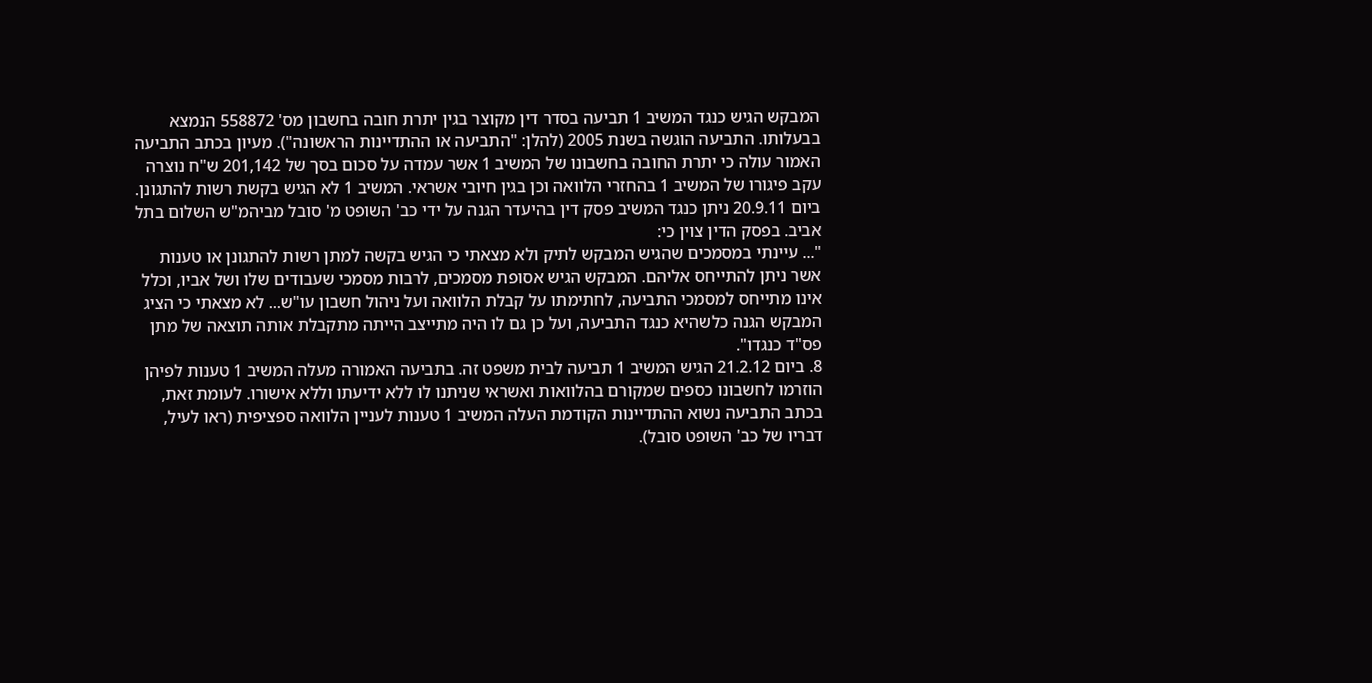המבקש הגיש כנגד המשיב 1 תביעה בסדר דין מקוצר בגין יתרת חובה בחשבון מס' 558872 הנמצא בבעלותו. התביעה הוגשה בשנת 2005 (להלן: "התביעה או ההתדיינות הראשונה"). מעיון בכתב התביעה האמור עולה כי יתרת החובה בחשבונו של המשיב 1 אשר עמדה על סכום בסך של 201,142 ש"ח נוצרה עקב פיגורו של המשיב 1 בהחזרי הלוואה וכן בגין חיובי אשראי. המשיב 1 לא הגיש בקשת רשות להתגונן. ביום 20.9.11 ניתן כנגד המשיב פסק דין בהיעדר הגנה על ידי כב' השופט מ' סובל מביהמ"ש השלום בתל אביב. בפסק הדין צוין כי:
"... עיינתי במסמכים שהגיש המבקש לתיק ולא מצאתי כי הגיש בקשה למתן רשות להתגונן או טענות אשר ניתן להתייחס אליהם. המבקש הגיש אסופת מסמכים, לרבות מסמכי שעבודים שלו ושל אביו, וכלל אינו מתייחס למסמכי התביעה, לחתימתו על קבלת הלוואה ועל ניהול חשבון עו"ש... לא מצאתי כי הציג המבקש הגנה כלשהיא כנגד התביעה, ועל כן גם לו היה מתייצב הייתה מתקבלת אותה תוצאה של מתן פס"ד כנגדו".
8. ביום 21.2.12 הגיש המשיב 1 תביעה לבית משפט זה. בתביעה האמורה מעלה המשיב 1 טענות לפיהן הוזרמו לחשבונו כספים שמקורם בהלוואות ואשראי שניתנו לו ללא ידיעתו וללא אישורו. לעומת זאת, בכתב התביעה נשוא ההתדיינות הקודמת העלה המשיב 1 טענות לעניין הלוואה ספציפית (ראו לעיל, דבריו של כב' השופט סובל).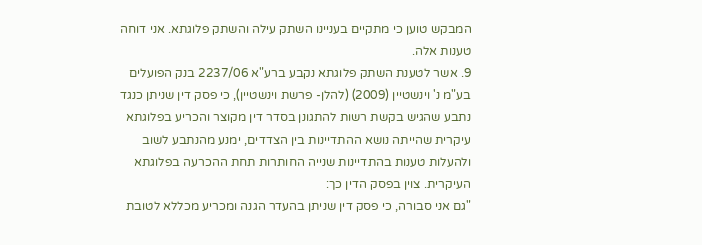המבקש טוען כי מתקיים בעניינו השתק עילה והשתק פלוגתא. אני דוחה טענות אלה.
9. אשר לטענת השתק פלוגתא נקבע ברע"א 2237/06 בנק הפועלים בע"מ נ' וינשטיין (2009) (להלן- פרשת וינשטיין), כי פסק דין שניתן כנגד נתבע שהגיש בקשת רשות להתגונן בסדר דין מקוצר והכריע בפלוגתא עיקרית שהייתה נושא ההתדיינות בין הצדדים, ימנע מהנתבע לשוב ולהעלות טענות בהתדיינות שנייה החותרות תחת ההכרעה בפלוגתא העיקרית. צוין בפסק הדין כך:
"גם אני סבורה, כי פסק דין שניתן בהעדר הגנה ומכריע מכללא לטובת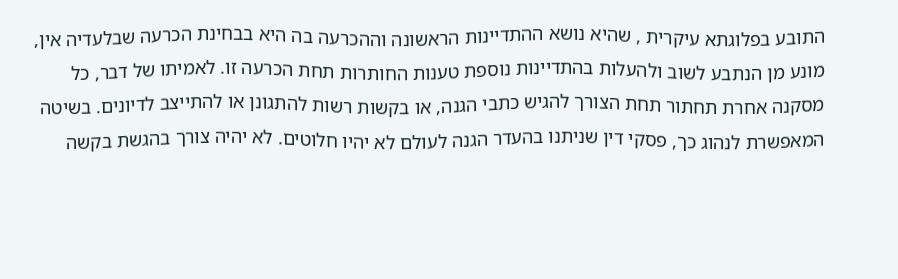התובע בפלוגתא עיקרית , שהיא נושא ההתדיינות הראשונה וההכרעה בה היא בבחינת הכרעה שבלעדיה אין, מונע מן הנתבע לשוב ולהעלות בהתדיינות נוספת טענות החותרות תחת הכרעה זו. לאמיתו של דבר, כל מסקנה אחרת תחתור תחת הצורך להגיש כתבי הגנה, או בקשות רשות להתגונן או להתייצב לדיונים. בשיטה המאפשרת לנהוג כך, פסקי דין שניתנו בהעדר הגנה לעולם לא יהיו חלוטים. לא יהיה צורך בהגשת בקשה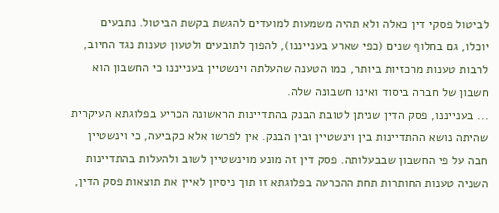לביטול פסקי דין כאלה ולא תהיה משמעות למועדים להגשת בקשת הביטול. נתבעים יוכלו, גם בחלוף שנים (כפי שארע בענייננו), להפוך לתובעים ולטעון טענות נגד החיוב, לרבות טענות מרכזיות ביותר, כמו הטענה שהעלתה וינשטיין בענייננו כי החשבון הוא חשבון של חברה ביסוד ואינו חשבונה שלה.
... בענייננו, פסק הדין שניתן לטובת הבנק בהתדיינות הראשונה הכריע בפלוגתא העיקרית שהיתה נושא ההתדיינות בין וינשטיין ובין הבנק. אין לפרשו אלא כקביעה, כי וינשטיין חבה על פי החשבון שבבעלותה. פסק דין זה מונע מוינשטיין לשוב ולהעלות בהתדיינות השניה טענות החותרות תחת ההכרעה בפלוגתא זו תוך ניסיון לאיין את תוצאות פסק הדין,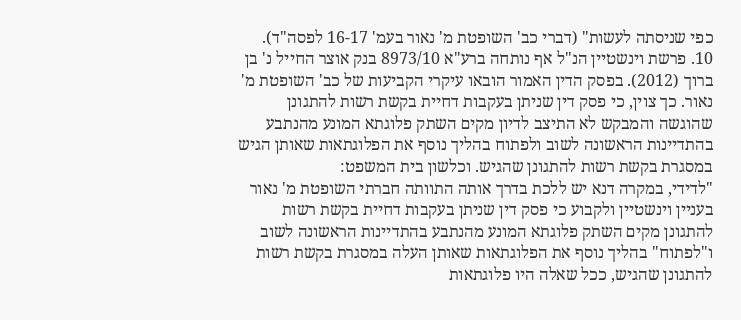כפי שניסתה לעשות" (דברי כב' השופטת מ' נאור בעמ' 16-17 לפסה"ד).
10. פרשת וינשטיין הנ"ל אף נותחה ברע"א 8973/10 בנק אוצר החייל נ' בן ברוך (2012). בפסק הדין האמור הובאו עיקרי הקביעות של כב' השופטת מ' נאור. כך צוין, כי פסק דין שניתן בעקבות דחיית בקשת רשות להתגונן שהוגשה והמבקש לא התיצב לדיון מקים השתק פלוגתא המונע מהנתבע בהתדיינות הראשונה לשוב ולפתוח בהליך נוסף את הפלוגתאות שאותן הגיש במסגרת בקשת רשות להתגונן שהגיש. וכלשון בית המשפט:
"לדידי, במקרה דנא יש ללכת בדרך אותה התוותה חברתי השופטת מ' נאור בעניין וינשטיין ולקבוע כי פסק דין שניתן בעקבות דחיית בקשת רשות להתגונן מקים השתק פלוגתא המונע מהנתבע בהתדיינות הראשונה לשוב ו"לפתוח" בהליך נוסף את הפלוגתאות שאותן העלה במסגרת בקשת רשות להתגונן שהגיש, ככל שאלה היו פלוגתאות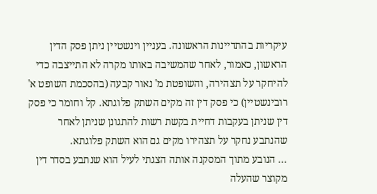עיקריות בהתדיינות הראשונה. בעניין וינשטיין ניתן פסק הדין הראשון, כאמור, לאחר שהמשיבה באותו מקרה לא התייצבה כדי להיחקר על תצהירה, והשופטת מ' נאור קבעה (בהסכמת השופט א' רובינשטיין) כי פסק דין זה מקים השתק פלוגתא. קל וחומר כי פסק דין שניתן בעקבות דחיית בקשת רשות להתגונן שניתן לאחר שהנתבע נחקר על תצהירו מקים גם הוא השתק פלוגתא.
... הנובע מתוך המסקנה אותה הצגתי לעיל הוא שנתבע בסדר דין מקוצר שהעלה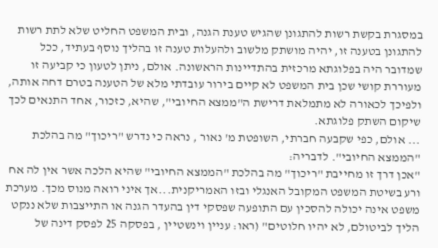במסגרת בקשת רשות להתגונן שהגיש טענת הגנה, ובית המשפט החליט שלא לתת רשות להתגונן בטענה זו, יהיה מושתק מלשוב ולהעלות טענה זו בהליך נוסף בעתיד, ככל שמדובר היה בפלוגתא מרכזית בהתדיינות הראשונה. אולם, ניתן לטעון כי קביעה זו מעוררת קושי שכן בית המשפט לא קיים בירור עובדתי מלא של הטענה בטרם דחה אותה, ולפיכך לכאורה לא מתמלאת דרישת ה"ממצא החיובי", שהיא, כזכור, אחד התנאים לכך שיקום השתק פלוגתא.
... אולם, כפי שקבעה חברתי, השופטת מ' נאור , נראה כי נדרש "ריכוך" מה בהלכת "הממצא החיובי". לדבריה:
"אכן דרך זו מחייבת "ריכוך" מה בהלכת "הממצא החיובי" שהיא הלכה אשר אין לה אח ורע בשיטת המשפט המקובל האנגלי ובזו האמריקנית...אך איני רואה מנוס מכך. מערכת משפט אינה יכולה להסכין עם התופעה שפסקי דין בהעדר הגנה או התייצבות שלא ננקט הליך לביטולם, לא יהיו חלוטים" (ראו: עניין וינשטיין , בפסקה 25 לפסק דינה של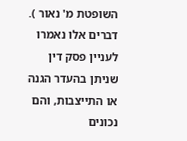השופטת מ' נאור ).
דברים אלו נאמרו לעניין פסק דין שניתן בהעדר הגנה או התייצבות, והם נכונים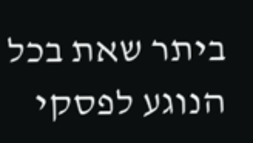ביתר שאת בכל הנוגע לפסקי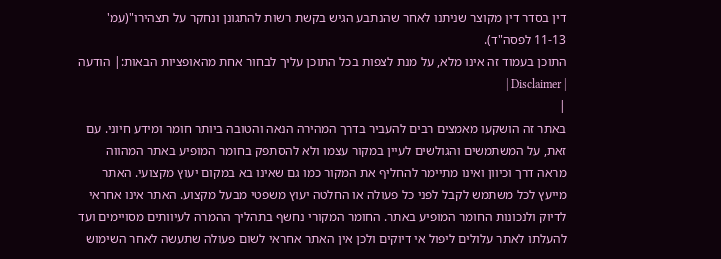דין בסדר דין מקוצר שניתנו לאחר שהנתבע הגיש בקשת רשות להתגונן ונחקר על תצהירו"(עמ' 11-13 לפסה"ד).
התוכן בעמוד זה אינו מלא, על מנת לצפות בכל התוכן עליך לבחור אחת מהאופציות הבאות:| הודעה | Disclaimer |
|
באתר זה הושקעו מאמצים רבים להעביר בדרך המהירה הנאה והטובה ביותר חומר ומידע חיוני. עם זאת, על המשתמשים והגולשים לעיין במקור עצמו ולא להסתפק בחומר המופיע באתר המהווה מראה דרך וכיוון ואינו מתיימר להחליף את המקור כמו גם שאינו בא במקום יעוץ מקצועי. האתר מייעץ לכל משתמש לקבל לפני כל פעולה או החלטה יעוץ משפטי מבעל מקצוע. האתר אינו אחראי לדיוק ולנכונות החומר המופיע באתר. החומר המקורי נחשף בתהליך ההמרה לעיוותים מסויימים ועד להעלתו לאתר עלולים ליפול אי דיוקים ולכן אין האתר אחראי לשום פעולה שתעשה לאחר השימוש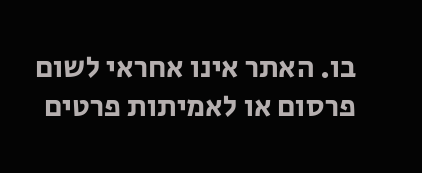בו. האתר אינו אחראי לשום פרסום או לאמיתות פרטים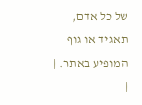של כל אדם, תאגיד או גוף המופיע באתר. |
|